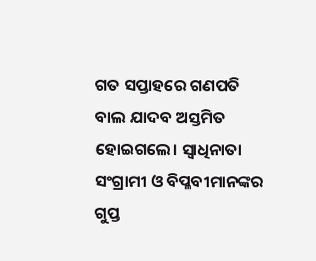ଗତ ସପ୍ତାହରେ ଗଣପତି ବାଲ ଯାଦବ ଅସ୍ତମିତ ହୋଇଗଲେ। ସ୍ୱାଧିନାତା ସଂଗ୍ରାମୀ ଓ ବିପ୍ଳବୀମାନଙ୍କର ଗୁପ୍ତ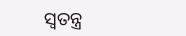ସ୍ୱତନ୍ତ୍ର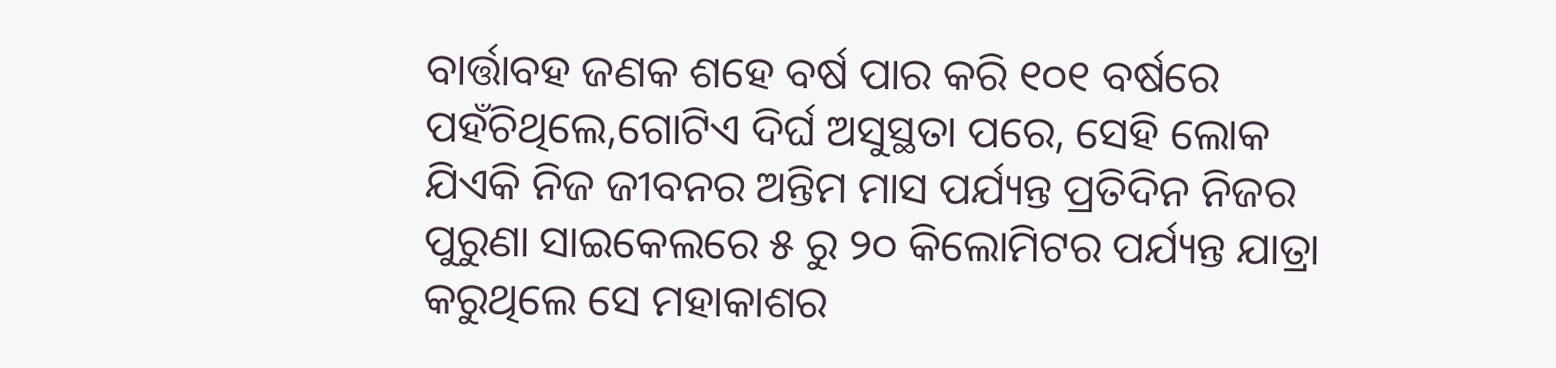ବାର୍ତ୍ତାବହ ଜଣକ ଶହେ ବର୍ଷ ପାର କରି ୧୦୧ ବର୍ଷରେ ପହଁଚିଥିଲେ,ଗୋଟିଏ ଦିର୍ଘ ଅସୁସ୍ଥତା ପରେ, ସେହି ଲୋକ ଯିଏକି ନିଜ ଜୀବନର ଅନ୍ତିମ ମାସ ପର୍ଯ୍ୟନ୍ତ ପ୍ରତିଦିନ ନିଜର ପୁରୁଣା ସାଇକେଲରେ ୫ ରୁ ୨୦ କିଲୋମିଟର ପର୍ଯ୍ୟନ୍ତ ଯାତ୍ରା କରୁଥିଲେ ସେ ମହାକାଶର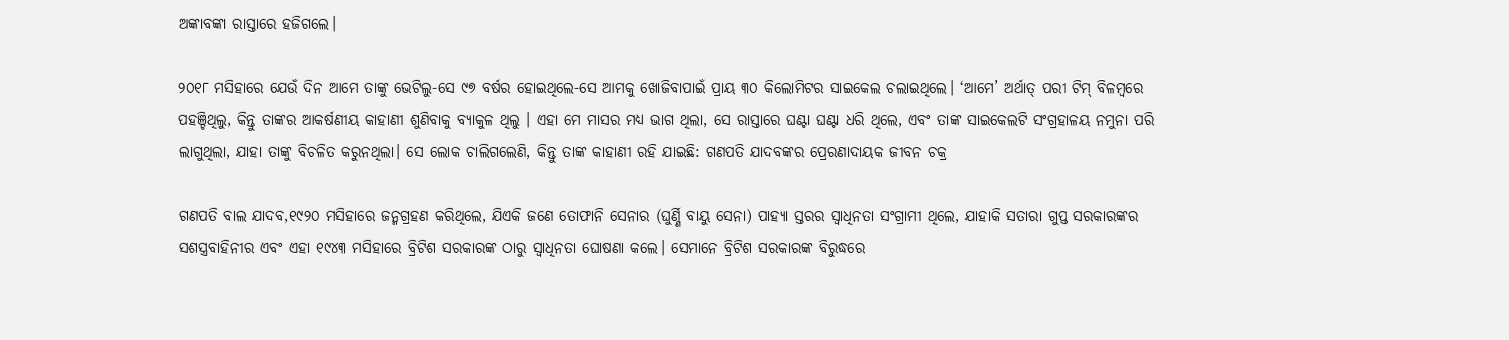ଅଙ୍କାବଙ୍କା ରାସ୍ତାରେ ହଜିଗଲେ।

୨୦୧୮ ମସିହାରେ ଯେଉଁ ଦିନ ଆମେ ତାଙ୍କୁ ଭେଟିଲୁ-ସେ ୯୭ ବର୍ଷର ହୋଇଥିଲେ-ସେ ଆମକୁ ଖୋଜିବାପାଇଁ ପ୍ରାୟ ୩୦ କିଲୋମିଟର ସାଇକେଲ ଚଲାଇଥିଲେ। ‘ଆମେ’ ଅର୍ଥାତ୍ ପରୀ ଟିମ୍ ବିଳମ୍ବରେ ପହଞ୍ଚିଥିଲୁ, କିନ୍ତୁ ତାଙ୍କର ଆକର୍ଷଣୀୟ କାହାଣୀ ଶୁଣିବାକୁ ବ୍ୟାକୁଳ ଥିଲୁ । ଏହା ମେ ମାସର ମଧ୍ୟ ଭାଗ ଥିଲା, ସେ ରାସ୍ତାରେ ଘଣ୍ଟା ଘଣ୍ଟା ଧରି ଥିଲେ, ଏବଂ ତାଙ୍କ ସାଇକେଲଟି ସଂଗ୍ରହାଳୟ ନମୁନା ପରି ଲାଗୁଥିଲା, ଯାହା ତାଙ୍କୁ ବିଚଳିତ କରୁନଥିଲା। ସେ ଲୋକ ଚାଲିଗଲେଣି, କିନ୍ତୁ ତାଙ୍କ କାହାଣୀ ରହି ଯାଇଛି: ଗଣପତି ଯାଦବଙ୍କର ପ୍ରେରଣାଦାୟକ ଜୀବନ ଚକ୍ର

ଗଣପତି ବାଲ ଯାଦବ,୧୯୨୦ ମସିହାରେ ଜନ୍ମଗ୍ରହଣ କରିଥିଲେ, ଯିଏକି ଜଣେ ତୋଫାନି ସେନାର (ଘୁର୍ଣ୍ଣି ବାୟୁ ସେନା) ପାହ୍ୟା ସ୍ତରର ସ୍ୱାଧିନତା ସଂଗ୍ରାମୀ ଥିଲେ, ଯାହାକି ସତାରା ଗୁପ୍ତ ସରକାରଙ୍କର ସଶସ୍ତ୍ରବାହିନୀର ଏବଂ ଏହା ୧୯୪୩ ମସିହାରେ ବ୍ରିଟିଶ ସରକାରଙ୍କ ଠାରୁ ସ୍ୱାଧିନତା ଘୋଷଣା କଲେ। ସେମାନେ ବ୍ରିଟିଶ ସରକାରଙ୍କ ବିରୁଦ୍ଧରେ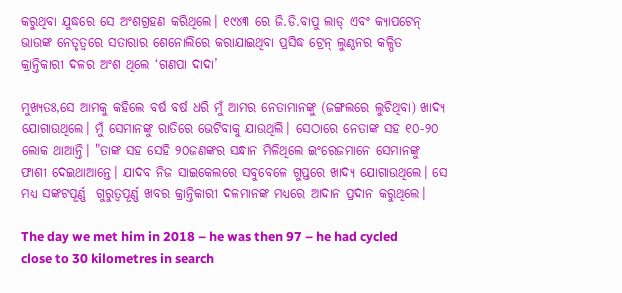କରୁଥିବା ଯୁଦ୍ଧରେ ସେ ଅଂଶଗ୍ରହଣ କରିଥିଲେ। ୧୯୪୩ ରେ ଜି.ଡି.ବାପୁ ଲାଡ୍‍ ଏବଂ କ୍ୟାପଟେନ୍‍ ଭାଉଙ୍କ ନେତୃତ୍ୱରେ ସତାରାର ଶେନୋଲିରେ କରାଯାଇଥିବା ପ୍ରସିଦ୍ଧ ଟ୍ରେନ୍‍ ଲୁଣ୍ଠନର କଳ୍ପିତ କ୍ରାନ୍ତିକାରୀ ଦଳର ଅଂଶ ଥିଲେ ‘ଗଣପା ଦାଦା’

ମୁଖ୍ୟତଃ,ସେ ଆମକୁ କହିଲେ ବର୍ଷ ବର୍ଷ ଧରି ମୁଁ ଆମର ନେତାମାନଙ୍କୁ (ଜଙ୍ଗଲରେ ଲୁଚିଥିବା) ଖାଦ୍ୟ ଯୋଗାଉଥିଲେ। ମୁଁ ସେମାନଙ୍କୁ ରାତିରେ ଭେଟିବାକୁ ଯାଉଥିଲି। ସେଠାରେ ନେତାଙ୍କ ସହ ୧୦-୨୦ ଲୋକ ଥାଆନ୍ତି। "ତାଙ୍କ ସହ ସେହି ୨୦ଜଣଙ୍କର ସନ୍ଧାନ ମିଳିଥିଲେ ଇଂରେଜମାନେ ସେମାନଙ୍କୁ ଫାଶୀ ଦେଇଥାଆନ୍ତେ। ଯାଦବ ନିଜ ସାଇକେଲରେ ସବୁବେଳେ ଗୁପ୍ତରେ ଖାଦ୍ୟ ଯୋଗାଉଥିଲେ। ସେ ମଧ୍ୟ ସଙ୍କଟପୂର୍ଣ୍ଣ  ଗୁରୁତ୍ୱପୂର୍ଣ୍ଣ ଖବର କ୍ରାନ୍ତିକାରୀ ଦଳମାନଙ୍କ ମଧ୍ୟରେ ଆଦାନ ପ୍ରଦାନ କରୁଥିଲେ।

The day we met him in 2018 – he was then 97 – he had cycled close to 30 kilometres in search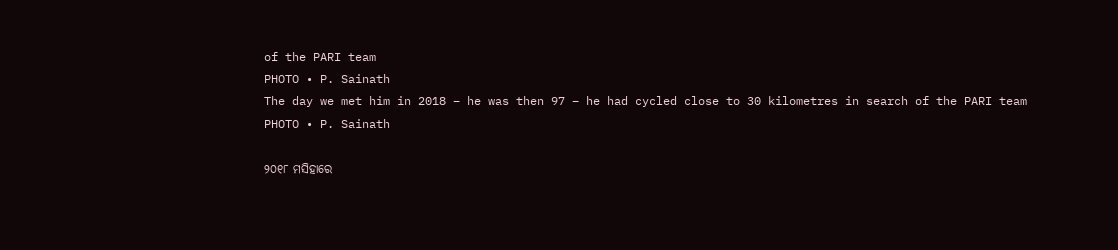of the PARI team
PHOTO • P. Sainath
The day we met him in 2018 – he was then 97 – he had cycled close to 30 kilometres in search of the PARI team
PHOTO • P. Sainath

୨୦୧୮ ମସିହାରେ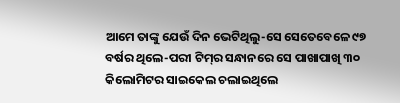ଆମେ ତାଙ୍କୁ ଯେଉଁ ଦିନ ଭେଟିଥିଲୁ-ସେ ସେତେବେଳେ ୯୭ ବର୍ଷର ଥିଲେ-ପରୀ ଟିମ୍‍ର ସନ୍ଧାନରେ ସେ ପାଖାପାଖି ୩୦ କିଲୋମିଟର ସାଇକେଲ ଚଲାଇଥିଲେ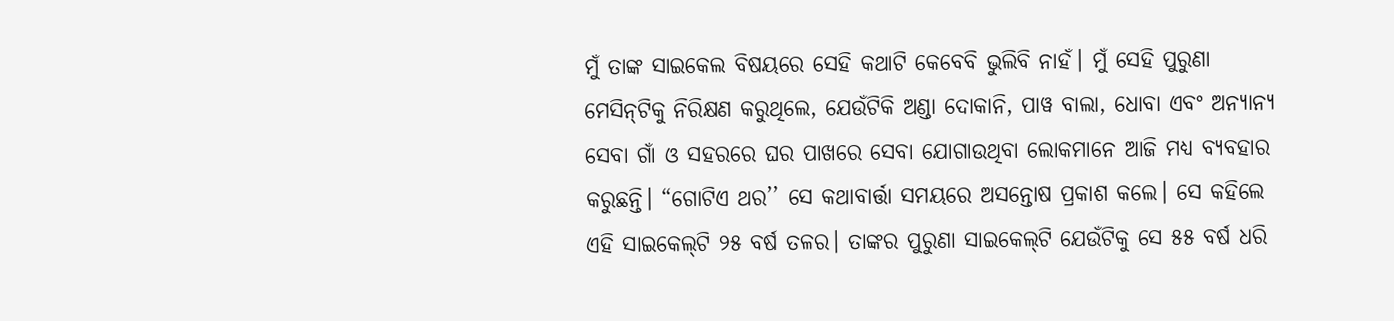ମୁଁ ତାଙ୍କ ସାଇକେଲ ବିଷୟରେ ସେହି କଥାଟି କେବେବି ଭୁଲିବି ନାହଁ। ମୁଁ ସେହି ପୁରୁଣା ମେସିନ୍‍ଟିକୁ ନିରିକ୍ଷଣ କରୁଥିଲେ, ଯେଉଁଟିକି ଅଣ୍ଡା ଦୋକାନି, ପାୱ ବାଲା, ଧୋବା ଏବଂ ଅନ୍ୟାନ୍ୟ ସେବା ଗାଁ ଓ ସହରରେ ଘର ପାଖରେ ସେବା ଯୋଗାଉଥିବା ଲୋକମାନେ ଆଜି ମଧ୍ୟ ବ୍ୟବହାର କରୁଛନ୍ତି। “ଗୋଟିଏ ଥର’’ ସେ କଥାବାର୍ତ୍ତା ସମୟରେ ଅସନ୍ତୋଷ ପ୍ରକାଶ କଲେ। ସେ କହିଲେ ଏହି ସାଇକେଲ୍‍ଟି ୨୫ ବର୍ଷ ତଳର। ତାଙ୍କର ପୁରୁଣା ସାଇକେଲ୍‍ଟି ଯେଉଁଟିକୁ ସେ ୫୫ ବର୍ଷ ଧରି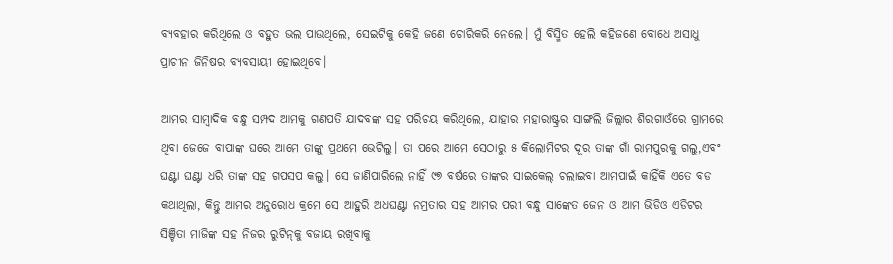ବ୍ୟବହାର କରିଥିଲେ ଓ ବହୁତ ଭଲ ପାଉଥିଲେ, ସେଇଟିକୁ କେହି ଜଣେ ଚୋରିକରି ନେଲେ। ମୁଁ ବିସ୍ମିତ ହେଲି କହିଜଣେ ବୋଧେ ଅସାଧୁ ପ୍ରାଚୀନ ଜିନିଷର ବ୍ୟବସାୟୀ ହୋଇଥିବେ।

ଆମର ସାମ୍ବାଦିକ ବନ୍ଧୁ ସମ୍ପଦ ଆମକୁ ଗଣପତି ଯାଦବଙ୍କ ସହ ପରିଚୟ କରିଥିଲେ, ଯାହାର ମହାରାଷ୍ଟ୍ରର ସାଙ୍ଗଲି ଜିଲ୍ଲାର ଶିରଗାଓଁରେ ଗ୍ରାମରେ ଥିବା ଜେଜେ ବାପାଙ୍କ ଘରେ ଆମେ ତାଙ୍କୁ ପ୍ରଥମେ ଭେଟିଲୁ। ତା ପରେ ଆମେ ସେଠାରୁ ୫ କିଲୋମିଟର ଦୂର ତାଙ୍କ ଗାଁ ରାମପୁରକୁ ଗଲୁ,ଏବଂ ଘଣ୍ଟା ଘଣ୍ଟା ଧରି ତାଙ୍କ ସହ ଗପସପ କଲୁ। ସେ ଜାଣିପାରିଲେ ନାହିଁ ୯୭ ବର୍ଷରେ ତାଙ୍କର ସାଇକେଲ୍‍ ଚଲାଇବା ଆମପାଇଁ କାହିଁକି ଏତେ ବଡ କଥାଥିଲା, କିନ୍ତୁ ଆମର ଅନୁରୋଧ କ୍ରମେ ସେ ଆହୁରି ଅଧଘଣ୍ଟା ନମ୍ରତାର ସହ ଆମର ପରୀ ବନ୍ଧୁ ସାଙ୍କେତ ଜେନ ଓ ଆମ ଭିଡିଓ ଏଡିଟର ସିଞ୍ଚିତା ମାଜିଙ୍କ ସହ ନିଜର ରୁଟିନ୍‍କୁ ବଜାୟ ରଖିବାକୁ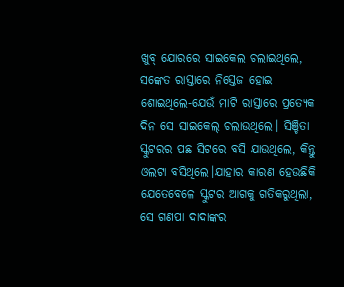ଖୁବ୍‍ ଯୋରରେ ସାଇକେଲ ଚଲାଇଥିଲେ, ସଙ୍କେତ ରାସ୍ତାରେ ନିସ୍ତେଜ ହୋଇ ଶୋଇଥିଲେ-ଯେଉଁ ମାଟି ରାସ୍ତାରେ ପ୍ରତ୍ୟେକ ଦିନ ସେ ସାଇକେଲ୍‍ ଚଲାଉଥିଲେ। ସିଞ୍ଚିତା ସ୍କୁଟରର ପଛ ସିଟରେ ବସି ଯାଉଥିଲେ, କିନ୍ତୁ ଓଲଟା ବସିଥିଲେ।ଯାହାର କାରଣ ହେଉଛିକି ଯେତେବେଳେ ସ୍କୁଟର ଆଗକୁ ଗତିକରୁଥିଲା, ସେ ଗଣପା ଦାଦାଙ୍କର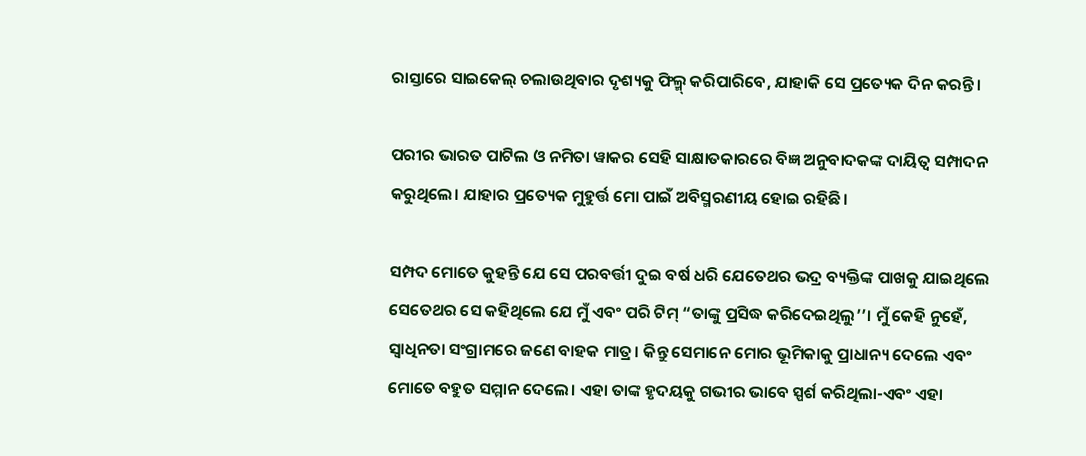ରାସ୍ତାରେ ସାଇକେଲ୍‍ ଚଲାଉଥିବାର ଦୃଶ୍ୟକୁ ଫିଲ୍ମ୍‍ କରିପାରିବେ, ଯାହାକି ସେ ପ୍ରତ୍ୟେକ ଦିନ କରନ୍ତି।

ପରୀର ଭାରତ ପାଟିଲ ଓ ନମିତା ୱାକର ସେହି ସାକ୍ଷାତକାରରେ ବିଜ୍ଞ ଅନୁବାଦକଙ୍କ ଦାୟିତ୍ୱ ସମ୍ପାଦନ କରୁଥିଲେ। ଯାହାର ପ୍ରତ୍ୟେକ ମୁହୁର୍ତ୍ତ ମୋ ପାଇଁ ଅବିସ୍ମରଣୀୟ ହୋଇ ରହିଛି।

ସମ୍ପଦ ମୋତେ କୁହନ୍ତି ଯେ ସେ ପରବର୍ତ୍ତୀ ଦୁଇ ବର୍ଷ ଧରି ଯେତେଥର ଭଦ୍ର ବ୍ୟକ୍ତିଙ୍କ ପାଖକୁ ଯାଇଥିଲେ ସେତେଥର ସେ କହିଥିଲେ ଯେ ମୁଁ ଏବଂ ପରି ଟିମ୍ “ତାଙ୍କୁ ପ୍ରସିଦ୍ଧ କରିଦେଇଥିଲୁ’’। ମୁଁ କେହି ନୁହେଁ, ସ୍ୱାଧିନତା ସଂଗ୍ରାମରେ ଜଣେ ବାହକ ମାତ୍ର। କିନ୍ତୁ ସେମାନେ ମୋର ଭୂମିକାକୁ ପ୍ରାଧାନ୍ୟ ଦେଲେ ଏବଂ ମୋତେ ବହୁତ ସମ୍ମାନ ଦେଲେ। ଏହା ତାଙ୍କ ହୃଦୟକୁ ଗଭୀର ଭାବେ ସ୍ପର୍ଶ କରିଥିଲା-ଏବଂ ଏହା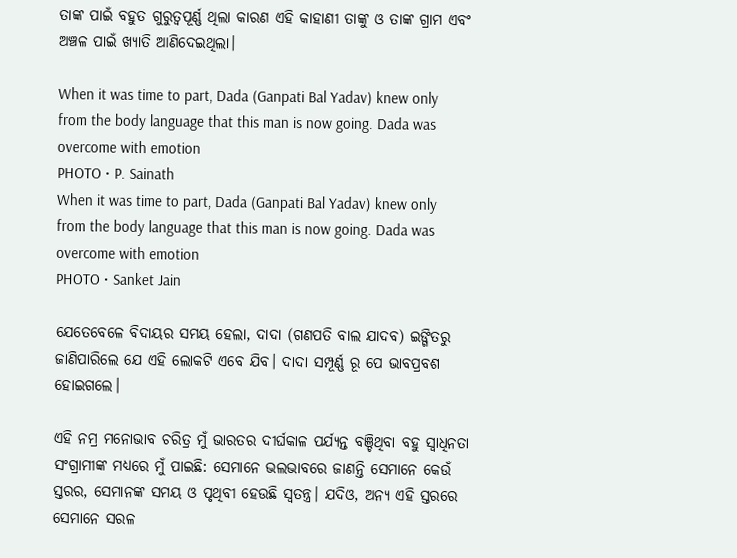ତାଙ୍କ ପାଇଁ ବହୁତ ଗୁରୁତ୍ୱପୂର୍ଣ୍ଣ ଥିଲା କାରଣ ଏହି କାହାଣୀ ତାଙ୍କୁ ଓ ତାଙ୍କ ଗ୍ରାମ ଏବଂ ଅଞ୍ଚଳ ପାଇଁ ଖ୍ୟାତି ଆଣିଦେଇଥିଲା।

When it was time to part, Dada (Ganpati Bal Yadav) knew only from the body language that this man is now going. Dada was overcome with emotion
PHOTO • P. Sainath
When it was time to part, Dada (Ganpati Bal Yadav) knew only from the body language that this man is now going. Dada was overcome with emotion
PHOTO • Sanket Jain

ଯେତେବେଳେ ବିଦାୟର ସମୟ ହେଲା, ଦାଦା (ଗଣପତି ବାଲ ଯାଦବ) ଇଙ୍ଗିତରୁ ଜାଣିପାରିଲେ ଯେ ଏହି ଲୋକଟି ଏବେ ଯିବ। ଦାଦା ସମ୍ପୂର୍ଣ୍ଣ ରୂ ପେ ଭାବପ୍ରବଶ ହୋଇଗଲେ।

ଏହି ନମ୍ର ମନୋଭାବ ଚରିତ୍ର ମୁଁ ଭାରତର ଦୀର୍ଘକାଳ ପର୍ଯ୍ୟନ୍ତ ବଞ୍ଚିଥିବା ବହୁ ସ୍ୱାଧିନତା ସଂଗ୍ରାମୀଙ୍କ ମଧ୍ୟରେ ମୁଁ ପାଇଛି: ସେମାନେ ଭଲଭାବରେ ଜାଣନ୍ତି ସେମାନେ କେଉଁ ସ୍ତରର, ସେମାନଙ୍କ ସମୟ ଓ ପୃଥିବୀ ହେଉଛି ସ୍ୱତନ୍ତ୍ର। ଯଦିଓ, ଅନ୍ୟ ଏହି ସ୍ତରରେ ସେମାନେ ସରଳ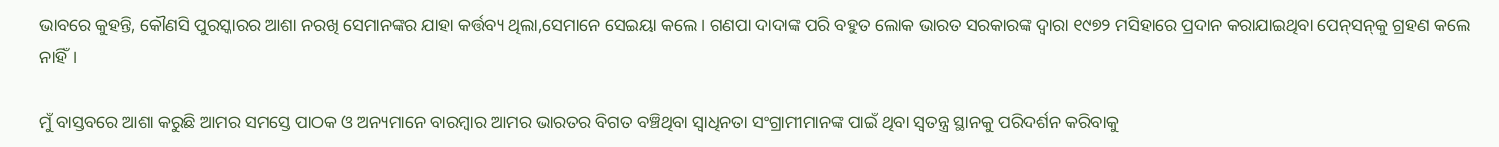ଭାବରେ କୁହନ୍ତି, କୌଣସି ପୁରସ୍କାରର ଆଶା ନରଖି ସେମାନଙ୍କର ଯାହା କର୍ତ୍ତବ୍ୟ ଥିଲା,ସେମାନେ ସେଇୟା କଲେ। ଗଣପା ଦାଦାଙ୍କ ପରି ବହୁତ ଲୋକ ଭାରତ ସରକାରଙ୍କ ଦ୍ୱାରା ୧୯୭୨ ମସିହାରେ ପ୍ରଦାନ କରାଯାଇଥିବା ପେନ୍‍ସନ୍‍କୁ ଗ୍ରହଣ କଲେ ନାହିଁ।

ମୁଁ ବାସ୍ତବରେ ଆଶା କରୁଛି ଆମର ସମସ୍ତେ ପାଠକ ଓ ଅନ୍ୟମାନେ ବାରମ୍ବାର ଆମର ଭାରତର ବିଗତ ବଞ୍ଚିଥିବା ସ୍ୱାଧିନତା ସଂଗ୍ରାମୀମାନଙ୍କ ପାଇଁ ଥିବା ସ୍ୱତନ୍ତ୍ର ସ୍ଥାନକୁ ପରିଦର୍ଶନ କରିବାକୁ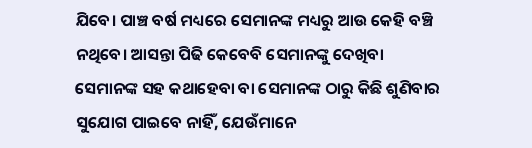ଯିବେ। ପାଞ୍ଚ ବର୍ଷ ମଧ୍ୟରେ ସେମାନଙ୍କ ମଧ୍ୟରୁ ଆଉ କେହି ବଞ୍ଚି ନଥିବେ। ଆସନ୍ତା ପିଢି କେବେବି ସେମାନଙ୍କୁ ଦେଖିବା ସେମାନଙ୍କ ସହ କଥାହେବା ବା ସେମାନଙ୍କ ଠାରୁ କିଛି ଶୁଣିବାର ସୁଯୋଗ ପାଇବେ ନାହିଁ, ଯେଉଁମାନେ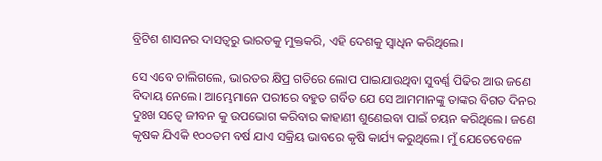ବ୍ରିଟିଶ ଶାସନର ଦାସତ୍ୱରୁ ଭାରତକୁ ମୁକ୍ତକରି, ଏହି ଦେଶକୁ ସ୍ୱାଧିନ କରିଥିଲେ।

ସେ ଏବେ ଚାଲିଗଲେ, ଭାରତର କ୍ଷିପ୍ର ଗତିରେ ଲୋପ ପାଇଯାଉଥିବା ସୁବର୍ଣ୍ଣ ପିଢିର ଆଉ ଜଣେ ବିଦାୟ ନେଲେ। ଆମ୍ଭେମାନେ ପରୀରେ ବହୁତ ଗର୍ବିତ ଯେ ସେ ଆମମାନଙ୍କୁ ତାଙ୍କର ବିଗତ ଦିନର ଦୁଃଖ ସତ୍ୱେ ଜୀବନ କୁ ଉପଭୋଗ କରିବାର କାହାଣୀ ଶୁଣେଇବା ପାଇଁ ଚୟନ କରିଥିଲେ। ଜଣେ କୃଷକ ଯିଏକି ୧୦୦ତମ ବର୍ଷ ଯାଏ ସକ୍ରିୟ ଭାବରେ କୃଷି କାର୍ଯ୍ୟ କରୁଥିଲେ। ମୁଁ ଯେତେବେଳେ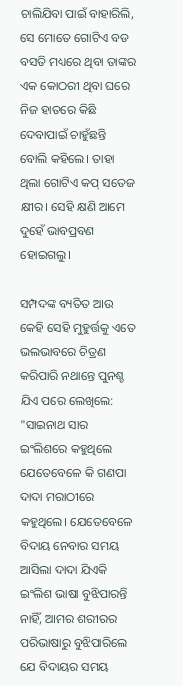ଚାଲିଯିବା ପାଇଁ ବାହାରିଲି, ସେ ମୋତେ ଗୋଟିଏ ବଡ ବସତି ମଧ୍ୟରେ ଥିବା ତାଙ୍କର ଏକ କୋଠରୀ ଥିବା ଘରେ  ନିଜ ହାତରେ କିଛି ଦେବାପାଇଁ ଚାହୁଁଛନ୍ତି ବୋଲି କହିଲେ। ତାହା ଥିଲା ଗୋଟିଏ କପ୍‍ ସତେଜ କ୍ଷୀର। ସେହି କ୍ଷଣି ଆମେ ଦୁହେଁ ଭାବପ୍ରବଣ ହୋଇଗଲୁ।

ସମ୍ପଦଙ୍କ ବ୍ୟତିତ ଆଉ କେହି ସେହି ମୁହୁର୍ତ୍ତକୁ ଏତେ ଭଲଭାବରେ ଚିତ୍ରଣ କରିପାରି ନଥାନ୍ତେ ପୁନଶ୍ଚ ଯିଏ ପରେ ଲେଖିଲେ: "ସାଇନାଥ ସାର ଇଂଲିଶରେ କହୁଥିଲେ ଯେତେବେଳେ କି ଗଣପା ଦାଦା ମରାଠୀରେ କହୁଥିଲେ। ଯେତେବେଳେ ବିଦାୟ ନେବାର ସମୟ ଆସିଲା ଦାଦା ଯିଏକି ଇଂଲିଶ ଭାଷା ବୁଝିପାରନ୍ତି ନାହିଁ, ଆମର ଶରୀରର ପରିଭାଷାରୁ ବୁଝିପାରିଲେ ଯେ ବିଦାୟର ସମୟ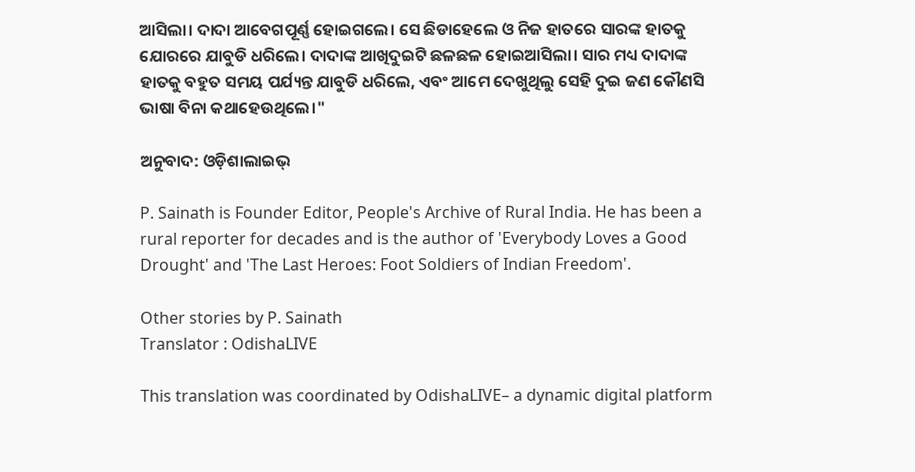ଆସିଲା। ଦାଦା ଆବେଗପୂର୍ଣ୍ଣ ହୋଇଗଲେ। ସେ ଛିଡାହେଲେ ଓ ନିଜ ହାତରେ ସାରଙ୍କ ହାତକୁ ଯୋରରେ ଯାବୁଡି ଧରିଲେ। ଦାଦାଙ୍କ ଆଖିଦୁଇଟି ଛଳଛଳ ହୋଇଆସିଲା। ସାର ମଧ୍ୟ ଦାଦାଙ୍କ ହାତକୁ ବହୁତ ସମୟ ପର୍ଯ୍ୟନ୍ତ ଯାବୁଡି ଧରିଲେ, ଏବଂ ଆମେ ଦେଖୁଥିଲୁ ସେହି ଦୁଇ ଜଣ କୌଣସି ଭାଷା ବିନା କଥାହେଉଥିଲେ।"

ଅନୁବାଦ: ଓଡ଼ିଶାଲାଇଭ୍‍

P. Sainath is Founder Editor, People's Archive of Rural India. He has been a rural reporter for decades and is the author of 'Everybody Loves a Good Drought' and 'The Last Heroes: Foot Soldiers of Indian Freedom'.

Other stories by P. Sainath
Translator : OdishaLIVE

This translation was coordinated by OdishaLIVE– a dynamic digital platform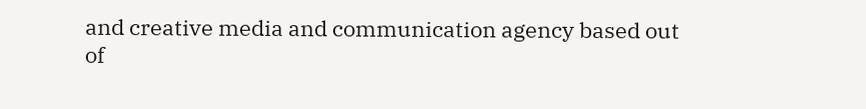and creative media and communication agency based out of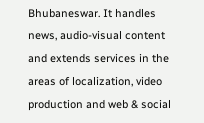Bhubaneswar. It handles news, audio-visual content and extends services in the areas of localization, video production and web & social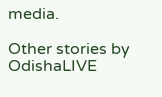media.

Other stories by OdishaLIVE